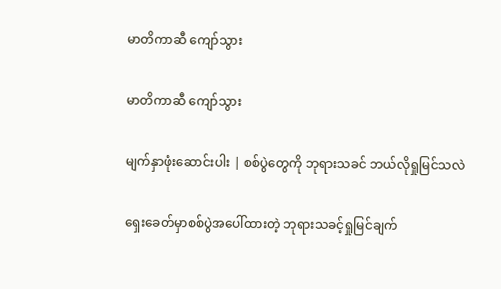မာတိကာဆီ ကျော်သွား

မာတိကာဆီ ကျော်သွား

မျက်နှာဖုံးဆောင်းပါး | စစ်ပွဲတွေကို ဘုရားသခင် ဘယ်လိုရှုမြင်သလဲ

ရှေးခေတ်မှာစစ်ပွဲအပေါ်ထားတဲ့ ဘုရားသခင့်ရှုမြင်ချက်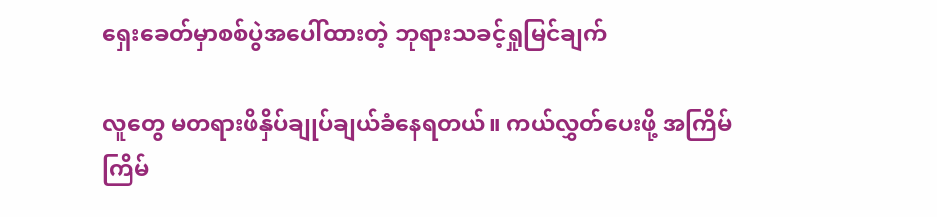ရှေးခေတ်မှာစစ်ပွဲအပေါ်ထားတဲ့ ဘုရားသခင့်ရှုမြင်ချက်

လူတွေ မတရားဖိနှိပ်ချုပ်ချယ်ခံနေရတယ်။ ကယ်လွှတ်ပေးဖို့ အကြိမ်ကြိမ်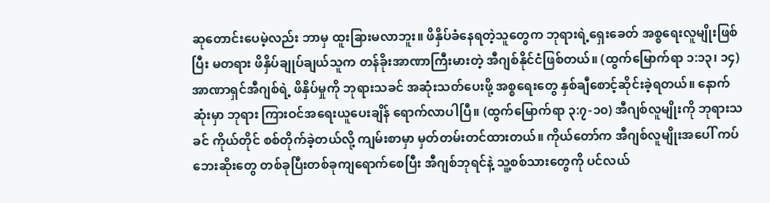ဆုတောင်းပေမဲ့လည်း ဘာမှ ထူးခြားမလာဘူး။ ဖိနှိပ်ခံနေရတဲ့သူတွေက ဘုရားရဲ့ရှေးခေတ် အစ္စရေးလူမျိုးဖြစ်ပြီး မတရား ဖိနှိပ်ချုပ်ချယ်သူက တန်ခိုးအာဏာကြီးမားတဲ့ အီဂျစ်နိုင်ငံဖြစ်တယ်။ (ထွက်မြောက်ရာ ၁:၁၃၊ ၁၄) အာဏာရှင်အီဂျစ်ရဲ့ ဖိနှိပ်မှုကို ဘုရားသခင် အဆုံးသတ်ပေးဖို့ အစ္စရေးတွေ နှစ်ချီစောင့်ဆိုင်းခဲ့ရတယ်။ နောက်ဆုံးမှာ ဘုရား ကြားဝင်အရေးယူပေးချိန် ရောက်လာပါပြီ။ (ထွက်မြောက်ရာ ၃:၇-၁၀) အီဂျစ်လူမျိုးကို ဘုရားသခင် ကိုယ်တိုင် စစ်တိုက်ခဲ့တယ်လို့ ကျမ်းစာမှာ မှတ်တမ်းတင်ထားတယ်။ ကိုယ်တော်က အီဂျစ်လူမျိုးအပေါ် ကပ်ဘေးဆိုးတွေ တစ်ခုပြီးတစ်ခုကျရောက်စေပြီး အီဂျစ်ဘုရင်နဲ့ သူ့စစ်သားတွေကို ပင်လယ်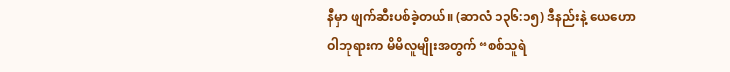နီမှာ ဖျက်ဆီးပစ်ခဲ့တယ်။ (ဆာလံ ၁၃၆:၁၅) ဒီနည်းနဲ့ ယေဟောဝါဘုရားက မိမိလူမျိုးအတွက် “စစ်သူရဲ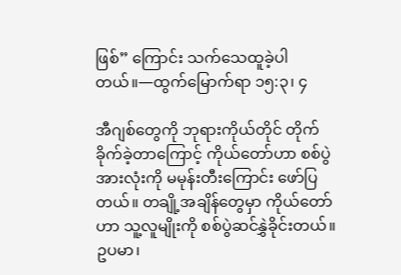ဖြစ်” ကြောင်း သက်သေထူခဲ့ပါတယ်။—ထွက်မြောက်ရာ ၁၅:၃၊ ၄

အီဂျစ်တွေကို ဘုရားကိုယ်တိုင် တိုက်ခိုက်ခဲ့တာကြောင့် ကိုယ်တော်ဟာ စစ်ပွဲအားလုံးကို မမုန်းတီးကြောင်း ဖော်ပြတယ်။ တချို့အချိန်တွေမှာ ကိုယ်တော်ဟာ သူ့လူမျိုးကို စစ်ပွဲဆင်နွှဲခိုင်းတယ်။ ဥပမာ၊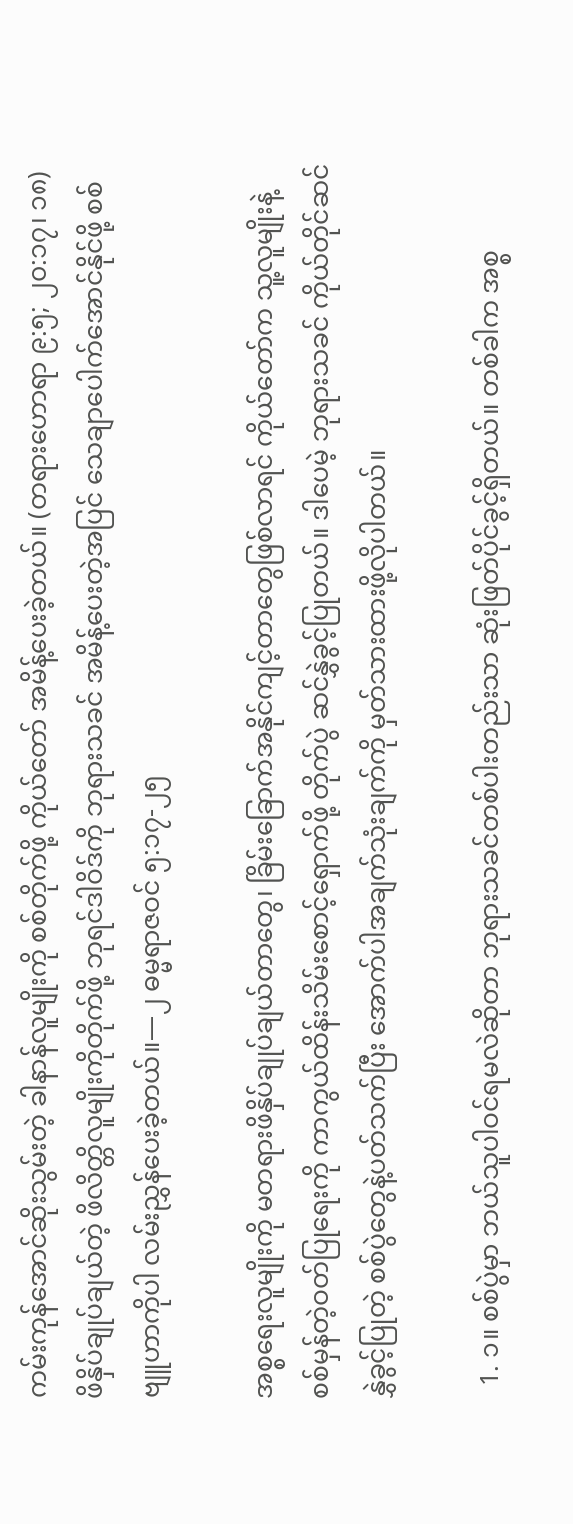ကမ်းကုန်အောင်ဆိုးသွမ်းတဲ့ ခါနာန်လူမျိုးကို စစ်တိုက်ဖို့ ကိုယ်တော် အမိန့်ပေးခဲ့တယ်။ (တရားဟောရာ ၉:၅; ၂၀:၁၇၊ ၁၈) ဖိနှိပ်ချုပ်ချယ်တဲ့ ဖိလိတ္တိလူမျိုးကိုတိုက်ဖို့ ဘုရင်ဒါဝိဒ်ကို ဘုရားသခင် အမိန့်ပေးတဲ့အပြင် သေချာပေါက်အောင်နိုင်ဖို့ စစ်ဗျူဟာကိုပါ လမ်းညွှန်ပေးခဲ့တယ်။—၂ ဓမ္မရာဇဝင် ၅:၁၇-၂၅

အစ္စရေးလူမျိုးကို မတရားဖိနှိပ်ချုပ်ချယ်တာတွေ၊ ခြိမ်းခြောက်အနိုင်ကျင့်တာတွေဖြစ်လာရင် ကိုယ်တော်က သူ့လူမျိုးနဲ့ စစ်မှန်တဲ့ဝတ်ပြုရေးကို ကာကွယ်ထိန်းသိမ်းစောင့်ရှောက်ဖို့ တိုက်ပွဲ ဆင်နွှဲခွင့်ပြုတယ်။ ဒါပေမဲ့ ဘုရားသခင် ကိုယ်တိုင်ဆင်နွှဲခွင့်ပြုတဲ့ စစ်ပွဲတွေနဲ့ပတ်သက်ပြီး အောက်ပါအချက်သုံးချက်ကို မှတ်သားထားဖို့လိုပါတယ်။

  1. ၁။ စစ်ပွဲမှာ ဘယ်သူပါဝင်ရမလဲဆိုတာ ဘုရားသခင်တစ်ပါးတည်းသာ ဆုံးဖြတ်ပိုင်ခွင့်ရှိတယ်။ တစ်ခါက အစ္စ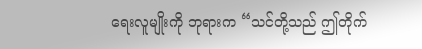ရေးလူမျိုးကို ဘုရားက “သင်တို့သည် ဤတိုက်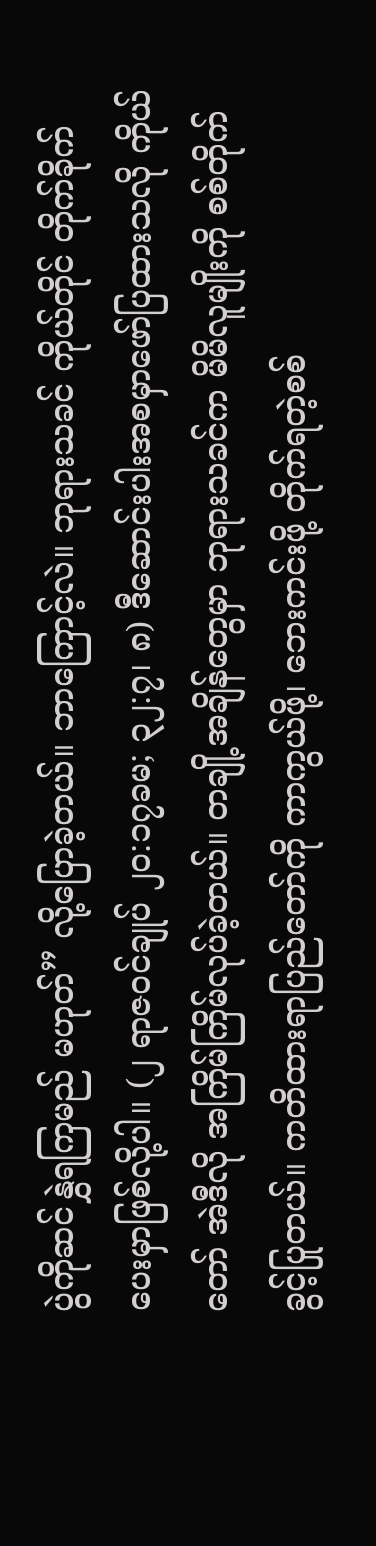ပွဲကိုဆင်နွှဲရကြမည် မဟုတ်” လို့ပြောခဲ့တယ်။ ဘာကြောင့်လဲ။ ဘုရားသခင် ကိုယ်တိုင် တိုက်ခိုက်ပေးမှာဖြစ်လို့ပါ။ (၂ ရာဇဝင်ချုပ် ၂၀:၁၇ခမ; ၃၂:၇၊ ၈) ဒီဆောင်းပါးအစမှာဖော်ပြထားသလို ကိုယ်တော် အဲဒီလို အကြိမ်ကြိမ်လုပ်ခဲ့တယ်။ တချို့အချိန်တွေမှာ ဘုရားသခင်က မိမိလူမျိုးကို စစ်တိုက်ခွင့်ပြုတယ်။ ကတိထားရာပြည်တော်ကို ကာကွယ်ဖို့၊ ဘေးကင်းဖို့ တိုက်ရတဲ့စစ်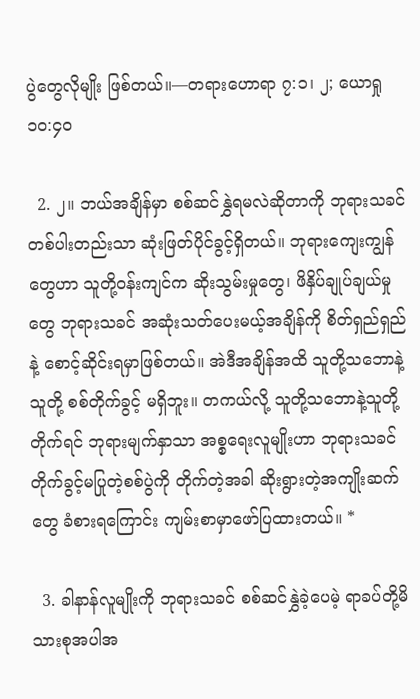ပွဲတွေလိုမျိုး ဖြစ်တယ်။—တရားဟောရာ ၇:၁၊ ၂; ယောရှု ၁၀:၄၀

  2. ၂။ ဘယ်အချိန်မှာ စစ်ဆင်နွှဲရမလဲဆိုတာကို ဘုရားသခင်တစ်ပါးတည်းသာ ဆုံးဖြတ်ပိုင်ခွင့်ရှိတယ်။ ဘုရားကျေးကျွန်တွေဟာ သူတို့ဝန်းကျင်က ဆိုးသွမ်းမှုတွေ၊ ဖိနှိပ်ချုပ်ချယ်မှုတွေ ဘုရားသခင် အဆုံးသတ်ပေးမယ့်အချိန်ကို စိတ်ရှည်ရှည်နဲ့ စောင့်ဆိုင်းရမှာဖြစ်တယ်။ အဲဒီအချိန်အထိ သူတို့သဘောနဲ့သူတို့ စစ်တိုက်ခွင့် မရှိဘူး။ တကယ်လို့ သူတို့သဘောနဲ့သူတို့တိုက်ရင် ဘုရားမျက်နှာသာ အစ္စရေးလူမျိုးဟာ ဘုရားသခင် တိုက်ခွင့်မပြုတဲ့စစ်ပွဲကို တိုက်တဲ့အခါ ဆိုးရွားတဲ့အကျိုးဆက်တွေ ခံစားရကြောင်း ကျမ်းစာမှာဖော်ပြထားတယ်။ *

  3. ခါနာန်လူမျိုးကို ဘုရားသခင် စစ်ဆင်နွှဲခဲ့ပေမဲ့ ရာခပ်တို့မိသားစုအပါအ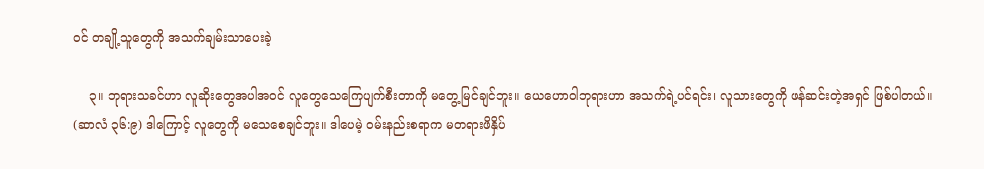ဝင် တချို့သူတွေကို အသက်ချမ်းသာပေးခဲ့

    ၃။ ဘုရားသခင်ဟာ လူဆိုးတွေအပါအဝင် လူတွေသေကြေပျက်စီးတာကို မတွေ့မြင်ချင်ဘူး။ ယေဟောဝါဘုရားဟာ အသက်ရဲ့ပင်ရင်း၊ လူသားတွေကို ဖန်ဆင်းတဲ့အရှင် ဖြစ်ပါတယ်။ (ဆာလံ ၃၆:၉) ဒါကြောင့် လူတွေကို မသေစေချင်ဘူး။ ဒါပေမဲ့ ဝမ်းနည်းစရာက မတရားဖိနှိပ်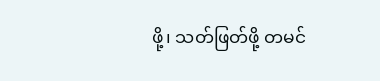ဖို့၊ သတ်ဖြတ်ဖို့ တမင်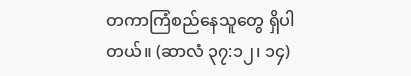တကာကြံစည်နေသူတွေ ရှိပါတယ်။ (ဆာလံ ၃၇:၁၂၊ ၁၄)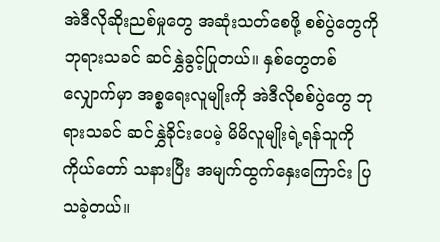အဲဒီလိုဆိုးညစ်မှုတွေ အဆုံးသတ်စေဖို့ စစ်ပွဲတွေကို ဘုရားသခင် ဆင်နွှဲခွင့်ပြုတယ်။ နှစ်တွေတစ်လျှောက်မှာ အစ္စရေးလူမျိုးကို အဲဒီလိုစစ်ပွဲတွေ ဘုရားသခင် ဆင်နွှဲခိုင်းပေမဲ့ မိမိလူမျိုးရဲ့ရန်သူကို ကိုယ်တော် သနားပြီး အမျက်ထွက်နှေးကြောင်း ပြသခဲ့တယ်။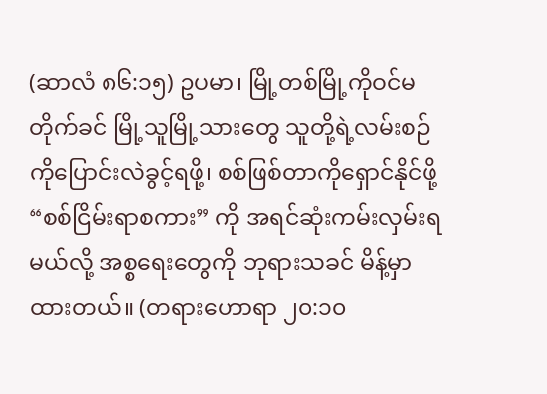(ဆာလံ ၈၆:၁၅) ဥပမာ၊ မြို့တစ်မြို့ကိုဝင်မတိုက်ခင် မြို့သူမြို့သားတွေ သူတို့ရဲ့လမ်းစဉ်ကိုပြောင်းလဲခွင့်ရဖို့၊ စစ်ဖြစ်တာကိုရှောင်နိုင်ဖို့ “စစ်ငြိမ်းရာစကား” ကို အရင်ဆုံးကမ်းလှမ်းရမယ်လို့ အစ္စရေးတွေကို ဘုရားသခင် မိန့်မှာထားတယ်။ (တရားဟောရာ ၂၀:၁၀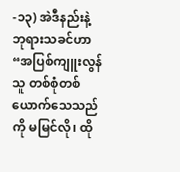-၁၃) အဲဒီနည်းနဲ့ ဘုရားသခင်ဟာ “အပြစ်ကျူးလွန်သူ တစ်စုံတစ်ယောက်သေသည်ကို မမြင်လို၊ ထို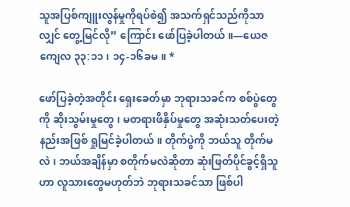သူအပြစ်ကျူးလွန်မှုကိုရပ်စဲ၍ အသက်ရှင်သည်ကိုသာလျှင် တွေ့မြင်လို” ကြောင်း ဖော်ပြခဲ့ပါတယ်။—ယေဇကျေလ ၃၃:၁၁၊ ၁၄-၁၆ခမ။ *

ဖော်ပြခဲ့တဲ့အတိုင်း ရှေးခေတ်မှာ ဘုရားသခင်က စစ်ပွဲတွေကို ဆိုးသွမ်းမှုတွေ၊ မတရားဖိနှိပ်မှုတွေ အဆုံးသတ်ပေးတဲ့နည်းအဖြစ် ရှုမြင်ခဲ့ပါတယ်။ တိုက်ပွဲကို ဘယ်သူ တိုက်မလဲ၊ ဘယ်အချိန်မှာ စတိုက်မလဲဆိုတာ ဆုံးဖြတ်ပိုင်ခွင့်ရှိသူဟာ လူသားတွေမဟုတ်ဘဲ ဘုရားသခင်သာ ဖြစ်ပါ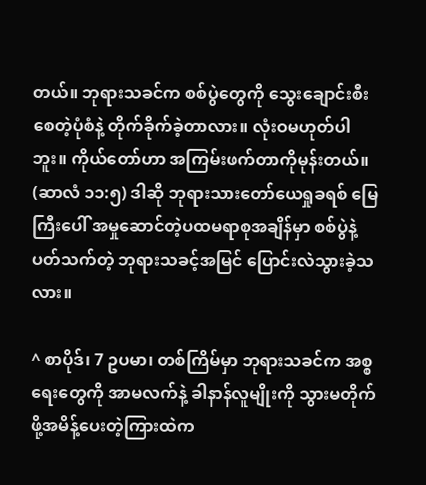တယ်။ ဘုရားသခင်က စစ်ပွဲတွေကို သွေးချောင်းစီးစေတဲ့ပုံစံနဲ့ တိုက်ခိုက်ခဲ့တာလား။ လုံးဝမဟုတ်ပါဘူး။ ကိုယ်တော်ဟာ အကြမ်းဖက်တာကိုမုန်းတယ်။ (ဆာလံ ၁၁:၅) ဒါဆို ဘုရားသားတော်ယေရှုခရစ် မြေကြီးပေါ် အမှုဆောင်တဲ့ပထမရာစုအချိန်မှာ စစ်ပွဲနဲ့ပတ်သက်တဲ့ ဘုရားသခင့်အမြင် ပြောင်းလဲသွားခဲ့သလား။

^ စာပိုဒ်၊ 7 ဥပမာ၊ တစ်ကြိမ်မှာ ဘုရားသခင်က အစ္စရေးတွေကို အာမလက်နဲ့ ခါနာန်လူမျိုးကို သွားမတိုက်ဖို့အမိန့်ပေးတဲ့ကြားထဲက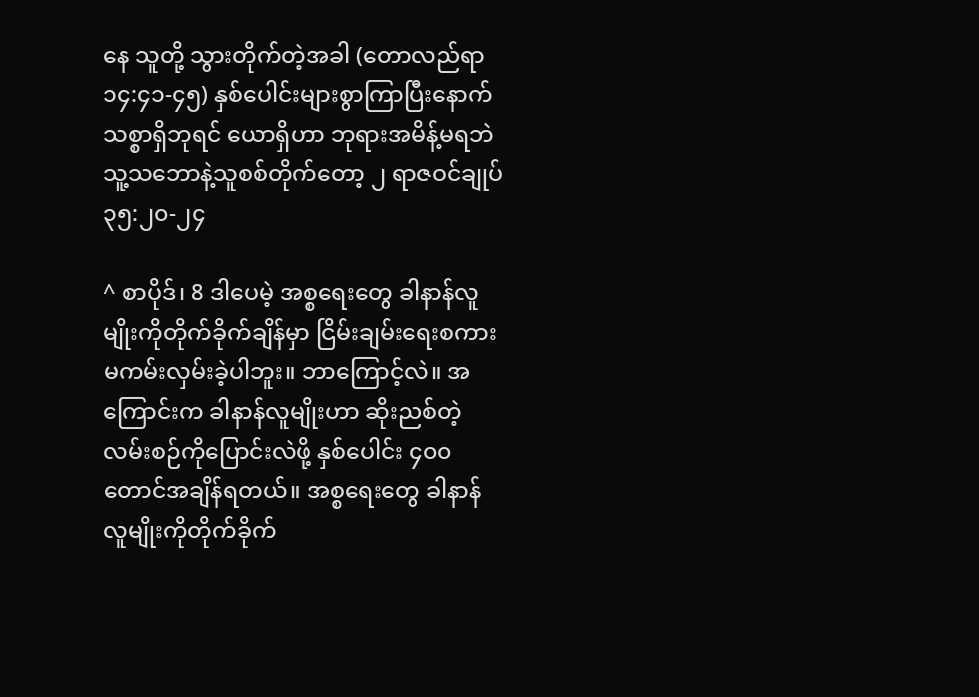နေ သူတို့ သွားတိုက်တဲ့အခါ (တောလည်ရာ ၁၄:၄၁-၄၅) နှစ်ပေါင်းများစွာကြာပြီးနောက် သစ္စာရှိဘုရင် ယောရှိဟာ ဘုရားအမိန့်မရဘဲ သူ့သဘောနဲ့သူစစ်တိုက်တော့ ၂ ရာဇဝင်ချုပ် ၃၅:၂၀-၂၄

^ စာပိုဒ်၊ 8 ဒါပေမဲ့ အစ္စရေးတွေ ခါနာန်လူမျိုးကိုတိုက်ခိုက်ချိန်မှာ ငြိမ်းချမ်းရေးစကား မကမ်းလှမ်းခဲ့ပါဘူး။ ဘာကြောင့်လဲ။ အကြောင်းက ခါနာန်လူမျိုးဟာ ဆိုးညစ်တဲ့လမ်းစဉ်ကိုပြောင်းလဲဖို့ နှစ်ပေါင်း ၄၀၀ တောင်အချိန်ရတယ်။ အစ္စရေးတွေ ခါနာန်လူမျိုးကိုတိုက်ခိုက်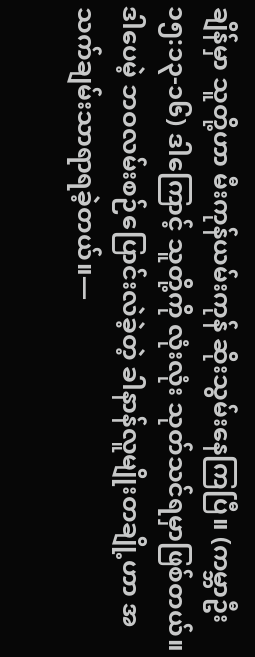ချိန်မှာ သူတို့ဟာ မီးကုန်ယမ်းကုန် ဆိုးသွမ်းနေကြပြီ။ (ကမ္ဘာဦး ၁၅:၁၃-၁၆) ဒါကြောင့် သူတို့ကို လုံးလုံး သုတ်သင်ရမှာဖြစ်တယ်။ ဒါပေမဲ့ ဘဝလမ်းစဉ်ပြောင်းလဲခဲ့တဲ့ ခါနာန်လူမျိုးတချို့ဟာ အသက်ချမ်းသာရာရခဲ့တယ်။—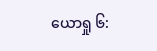ယောရှု ၆: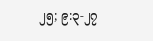၂၅; ၉:၃-၂၇